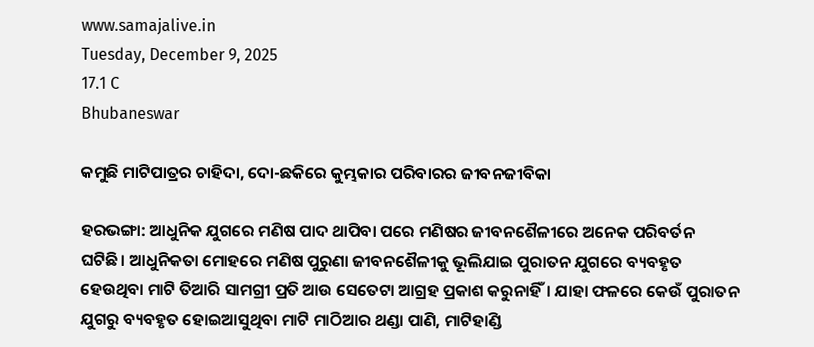www.samajalive.in
Tuesday, December 9, 2025
17.1 C
Bhubaneswar

କମୁଛି ମାଟିପାତ୍ରର ଚାହିଦା, ଦୋ-ଛକିରେ କୁମ୍ଭକାର ପରିବାରର ଜୀବନଜୀବିକା

ହରଭଙ୍ଗା: ଆଧୁନିକ ଯୁଗରେ ମଣିଷ ପାଦ ଥାପିବା ପରେ ମଣିଷର ଜୀବନଶୈଳୀରେ ଅନେକ ପରିବର୍ତନ ଘଟିଛି। ଆଧୁନିକତା ମୋହରେ ମଣିଷ ପୁରୁଣା ଜୀବନଶୈଳୀକୁ ଭୂଲିଯାଇ ପୁରାତନ ଯୁଗରେ ବ୍ୟବହୃତ ହେଉଥିବା ମାଟି ତିଆରି ସାମଗ୍ରୀ ପ୍ରତି ଆଉ ସେତେଟା ଆଗ୍ରହ ପ୍ରକାଶ କରୁନାହିଁ। ଯାହା ଫଳରେ କେଉଁ ପୁରାତନ ଯୁଗରୁ ବ୍ୟବହୃତ ହୋଇଆସୁଥିବା ମାଟି ମାଠିଆର ଥଣ୍ଡା ପାଣି, ମାଟିହାଣ୍ଡି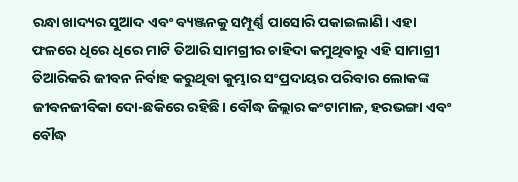ରନ୍ଧା ଖାଦ୍ୟର ସୁଆଦ ଏବଂ ବ୍ୟଞ୍ଜନକୁ ସମ୍ପୂର୍ଣ୍ଣ ପାସୋରି ପକାଇଲାଣି। ଏହା ଫଳରେ ଧିରେ ଧିରେ ମାଟି ତିଆରି ସାମଗ୍ରୀର ଚାହିଦା କମୁଥିବାରୁ ଏହି ସାମାଗ୍ରୀ ତିଆରିକରି ଜୀବନ ନିର୍ବାହ କରୁଥିବା କୁମ୍ଭାର ସଂପ୍ରଦାୟର ପରିବାର ଲୋକଙ୍କ ଜୀବନଜୀବିକା ଦୋ-ଛକିରେ ରହିଛି। ବୌଦ୍ଧ ଜିଲ୍ଲାର କଂଟାମାଳ, ହରଭଙ୍ଗା ଏବଂ ବୌଦ୍ଧ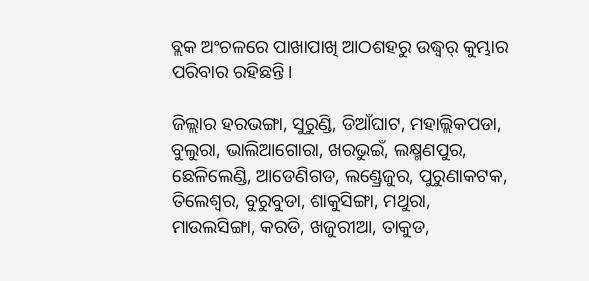ବ୍ଲକ ଅଂଚଳରେ ପାଖାପାଖି ଆଠଶହରୁ ଉଦ୍ଧ୍ୱର୍ କୁମ୍ଭାର ପରିବାର ରହିଛନ୍ତି।

ଜିଲ୍ଲାର ହରଭଙ୍ଗା, ସୁରୁଣ୍ଡି, ଡିଆଁଘାଟ, ମହାଲ୍ଲିକପଡା, ବୁଲୁରା, ଭାଲିଆଗୋରା, ଖରଭୁଇଁ, ଲକ୍ଷ୍ମଣପୁର, ଛେଳିଲେଣ୍ଡି, ଆଡେଣିଗଡ, ଲଣ୍ଡ୍ରେଜୁର, ପୁରୁଣାକଟକ, ତିଲେଶ୍ୱର, ବୁରୁବୁଡା, ଶାକୁସିଙ୍ଗା, ମଥୁରା, ମାଉଲସିଙ୍ଗା, କରଡି, ଖଜୁରୀଆ, ତାକୁଡ,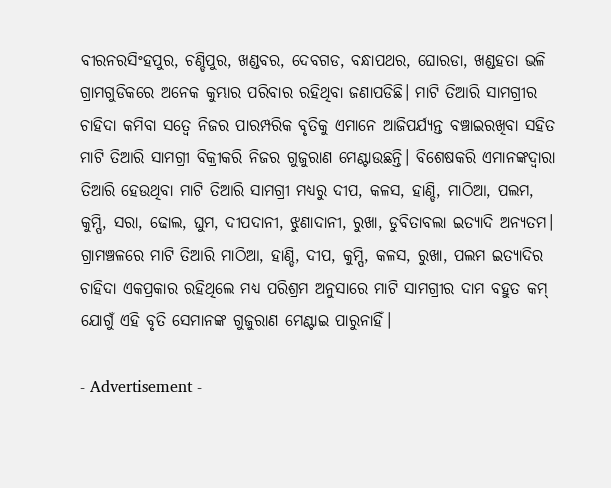ବୀରନରସିଂହପୁର, ଚଣ୍ଡିପୁର, ଖଣ୍ଡବର, ଦେବଗଡ, ବନ୍ଧାପଥର, ଘୋରଡା, ଖଣ୍ଡହତା ଭଳି ଗ୍ରାମଗୁଡିକରେ ଅନେକ କୁମ୍ଭାର ପରିବାର ରହିଥିବା ଜଣାପଡିଛି। ମାଟି ତିଆରି ସାମଗ୍ରୀର ଚାହିଦା କମିବା ସତ୍ୱେ ନିଜର ପାରମ୍ପରିକ ବୃତିକୁ ଏମାନେ ଆଜିପର୍ଯ୍ୟନ୍ତ ବଞ୍ଚାଇରଖିବା ସହିତ ମାଟି ତିଆରି ସାମଗ୍ରୀ ବିକ୍ରୀକରି ନିଜର ଗୁଜୁରାଣ ମେଣ୍ଟାଉଛନ୍ତି। ବିଶେଷକରି ଏମାନଙ୍କଦ୍ୱାରା ତିଆରି ହେଉଥିବା ମାଟି ତିଆରି ସାମଗ୍ରୀ ମଧ୍ୟରୁ ଦୀପ, କଳସ, ହାଣ୍ଡି, ମାଠିଆ, ପଲମ, କୁମ୍ପି, ସରା, ଢୋଲ, ଘୁମ, ଦୀପଦାନୀ, ଝୁଣାଦାନୀ, ରୁଖା, ଡୁବିତାବଲା ଇତ୍ୟାଦି ଅନ୍ୟତମ। ଗ୍ରାମଞ୍ଚଳରେ ମାଟି ତିଆରି ମାଠିଆ, ହାଣ୍ଡି, ଦୀପ, କୁମ୍ପି, କଳସ, ରୁଖା, ପଲମ ଇତ୍ୟାଦିର ଚାହିଦା ଏକପ୍ରକାର ରହିଥିଲେ ମଧ୍ୟ ପରିଶ୍ରମ ଅନୁସାରେ ମାଟି ସାମଗ୍ରୀର ଦାମ ବହୁତ କମ୍ ଯୋଗୁଁ ଏହି ବୃତି ସେମାନଙ୍କ ଗୁଜୁରାଣ ମେଣ୍ଟାଇ ପାରୁନାହିଁ।

- Advertisement -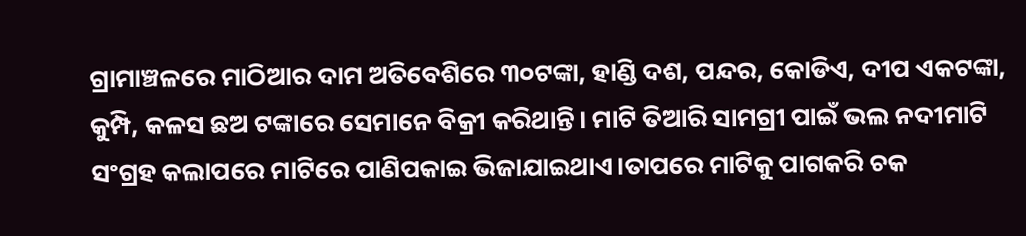ଗ୍ରାମାଞ୍ଚଳରେ ମାଠିଆର ଦାମ ଅତିବେଶିରେ ୩୦ଟଙ୍କା, ହାଣ୍ଡି ଦଶ, ପନ୍ଦର, କୋଡିଏ, ଦୀପ ଏକଟଙ୍କା, କୁମ୍ପି, କଳସ ଛଅ ଟଙ୍କାରେ ସେମାନେ ବିକ୍ରୀ କରିଥାନ୍ତି। ମାଟି ତିଆରି ସାମଗ୍ରୀ ପାଇଁ ଭଲ ନଦୀମାଟି ସଂଗ୍ରହ କଲାପରେ ମାଟିରେ ପାଣିପକାଇ ଭିଜାଯାଇଥାଏ।ତାପରେ ମାଟିକୁ ପାଗକରି ଚକ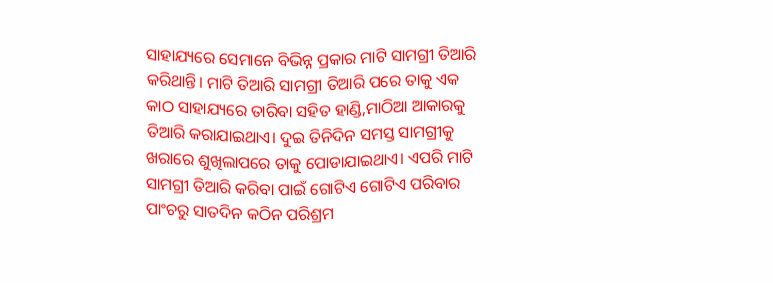ସାହାଯ୍ୟରେ ସେମାନେ ବିଭିନ୍ନ ପ୍ରକାର ମାଟି ସାମଗ୍ରୀ ତିଆରି କରିଥାନ୍ତି। ମାଟି ତିଆରି ସାମଗ୍ରୀ ତିଆରି ପରେ ତାକୁ ଏକ କାଠ ସାହାଯ୍ୟରେ ତାରିବା ସହିତ ହାଣ୍ଡି,ମାଠିଆ ଆକାରକୁ ତିଆରି କରାଯାଇଥାଏ। ଦୁଇ ତିନିଦିନ ସମସ୍ତ ସାମଗ୍ରୀକୁ ଖରାରେ ଶୁଖିଲାପରେ ତାକୁ ପୋଡାଯାଇଥାଏ। ଏପରି ମାଟି ସାମଗ୍ରୀ ତିଆରି କରିବା ପାଇଁ ଗୋଟିଏ ଗୋଟିଏ ପରିବାର ପାଂଚରୁ ସାତଦିନ କଠିନ ପରିଶ୍ରମ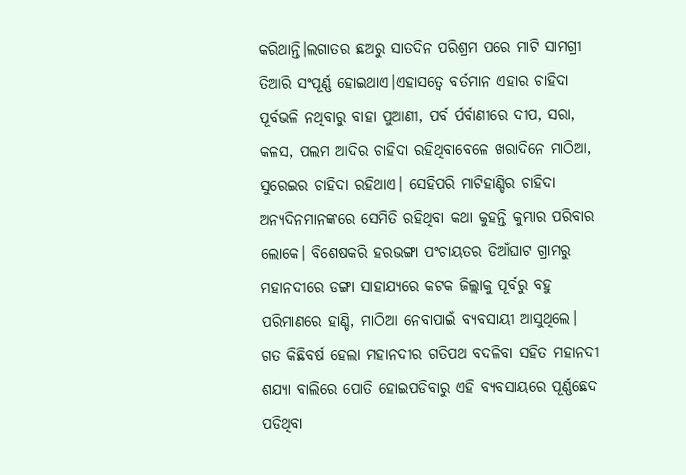କରିଥାନ୍ତି।ଲଗାତର ଛଅରୁ ସାତଦିନ ପରିଶ୍ରମ ପରେ ମାଟି ସାମଗ୍ରୀ ତିଆରି ସଂପୂର୍ଣ୍ଣ ହୋଇଥାଏ।ଏହାସତ୍ୱେ ବର୍ତମାନ ଏହାର ଚାହିଦା ପୂର୍ବଭଳି ନଥିବାରୁ ବାହା ପୁଆଣୀ, ପର୍ବ ର୍ପର୍ବାଣୀରେ ଦୀପ, ସରା, କଳସ, ପଲମ ଆଦିର ଚାହିଦା ରହିଥିବାବେଳେ ଖରାଦିନେ ମାଠିଆ, ସୁରେଇର ଚାହିଦା ରହିଥାଏ। ସେହିପରି ମାଟିହାଣ୍ଡିର ଚାହିଦା ଅନ୍ୟଦିନମାନଙ୍କରେ ସେମିତି ରହିଥିବା କଥା କୁହନ୍ତି କୁମ୍ଭାର ପରିବାର ଲୋକେ। ବିଶେଷକରି ହରଭଙ୍ଗା ପଂଚାୟତର ଡିଆଁଘାଟ ଗ୍ରାମରୁ ମହାନଦୀରେ ଡଙ୍ଗା ସାହାଯ୍ୟରେ କଟକ ଜିଲ୍ଲାକୁ ପୂର୍ବରୁ ବହୁ ପରିମାଣରେ ହାଣ୍ଡି, ମାଠିଆ ନେବାପାଇଁ ବ୍ୟବସାୟୀ ଆସୁଥିଲେ। ଗତ କିଛିବର୍ଷ ହେଲା ମହାନଦୀର ଗତିପଥ ବଦଳିବା ସହିତ ମହାନଦୀ ଶଯ୍ୟା ବାଲିରେ ପୋତି ହୋଇପଡିବାରୁ ଏହି ବ୍ୟବସାୟରେ ପୂର୍ଣ୍ଣଛେଦ ପଡିଥିବା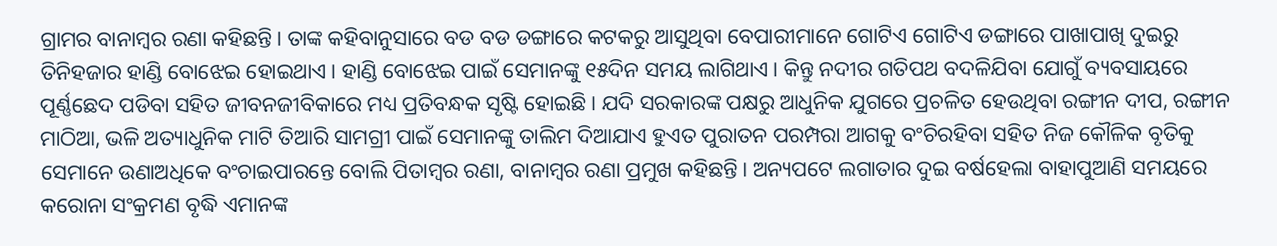ଗ୍ରାମର ବାନାମ୍ବର ରଣା କହିଛନ୍ତି। ତାଙ୍କ କହିବାନୁସାରେ ବଡ ବଡ ଡଙ୍ଗାରେ କଟକରୁ ଆସୁଥିବା ବେପାରୀମାନେ ଗୋଟିଏ ଗୋଟିଏ ଡଙ୍ଗାରେ ପାଖାପାଖି ଦୁଇରୁ ତିନିହଜାର ହାଣ୍ଡି ବୋଝେଇ ହୋଇଥାଏ। ହାଣ୍ଡି ବୋଝେଇ ପାଇଁ ସେମାନଙ୍କୁ ୧୫ଦିନ ସମୟ ଲାଗିଥାଏ। କିନ୍ତୁ ନଦୀର ଗତିପଥ ବଦଳିଯିବା ଯୋଗୁଁ ବ୍ୟବସାୟରେ ପୂର୍ଣ୍ଣଛେଦ ପଡିବା ସହିତ ଜୀବନଜୀବିକାରେ ମଧ୍ୟ ପ୍ରତିବନ୍ଧକ ସୃଷ୍ଟି ହୋଇଛି। ଯଦି ସରକାରଙ୍କ ପକ୍ଷରୁ ଆଧୁନିକ ଯୁଗରେ ପ୍ରଚଳିତ ହେଉଥିବା ରଙ୍ଗୀନ ଦୀପ, ରଙ୍ଗୀନ ମାଠିଆ, ଭଳି ଅତ୍ୟାଧୁନିକ ମାଟି ତିଆରି ସାମଗ୍ରୀ ପାଇଁ ସେମାନଙ୍କୁ ତାଲିମ ଦିଆଯାଏ ହୁଏତ ପୁରାତନ ପରମ୍ପରା ଆଗକୁ ବଂଚିରହିବା ସହିତ ନିଜ କୌଳିକ ବୃତିକୁ ସେମାନେ ଉଣାଅଧିକେ ବଂଚାଇପାରନ୍ତେ ବୋଲି ପିତାମ୍ବର ରଣା, ବାନାମ୍ବର ରଣା ପ୍ରମୁଖ କହିଛନ୍ତି। ଅନ୍ୟପଟେ ଲଗାତାର ଦୁଇ ବର୍ଷହେଲା ବାହାପୁଆଣି ସମୟରେ କରୋନା ସଂକ୍ରମଣ ବୃଦ୍ଧି ଏମାନଙ୍କ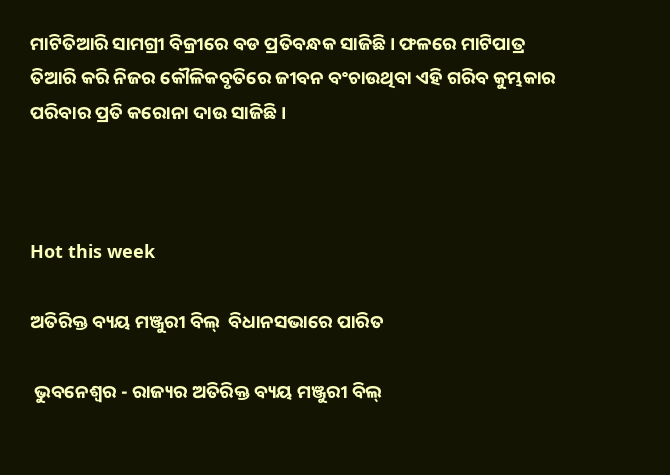ମାଟିତିଆରି ସାମଗ୍ରୀ ବିକ୍ରୀରେ ବଡ ପ୍ରତିବନ୍ଧକ ସାଜିଛି। ଫଳରେ ମାଟିପାତ୍ର ତିଆରି କରି ନିଜର କୌଳିକବୃତିରେ ଜୀବନ ବଂଚାଉଥିବା ଏହି ଗରିବ କୁମ୍ଭକାର ପରିବାର ପ୍ରତି କରୋନା ଦାଉ ସାଜିଛି।



Hot this week

ଅତିରିକ୍ତ ବ୍ୟୟ ମଞ୍ଜୁରୀ ବିଲ୍  ବିଧାନସଭାରେ ପାରିତ

 ଭୁବନେଶ୍ୱର - ରାଜ୍ୟର ଅତିରିକ୍ତ ବ୍ୟୟ ମଞ୍ଜୁରୀ ବିଲ୍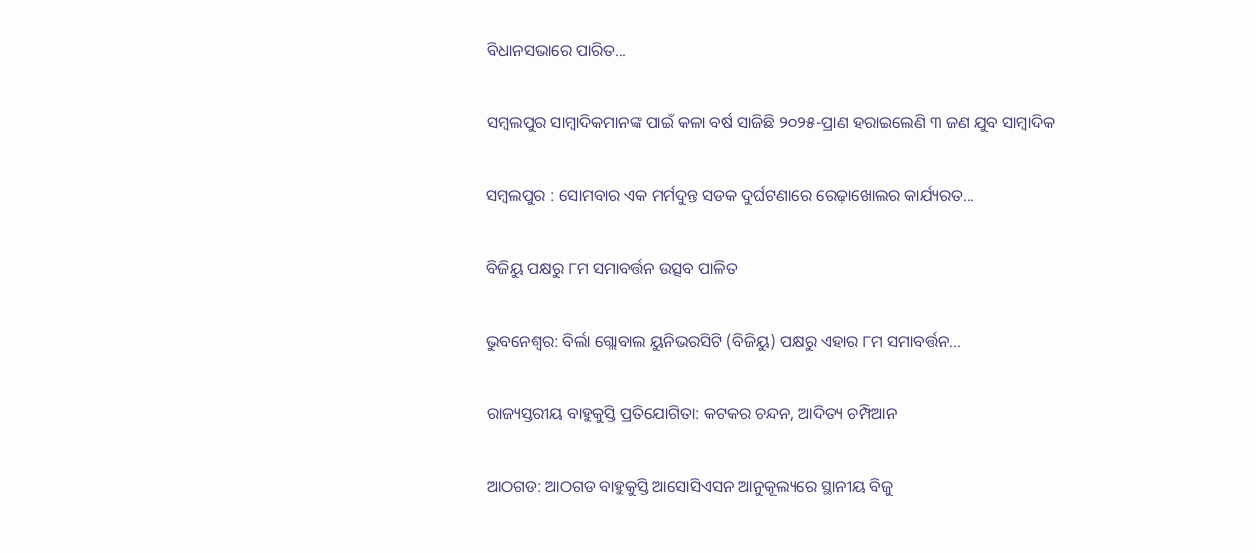ବିଧାନସଭାରେ ପାରିତ...

ସମ୍ବଲପୁର ସାମ୍ବାଦିକମାନଙ୍କ ପାଇଁ କଳା ବର୍ଷ ସାଜିଛି ୨୦୨୫-ପ୍ରାଣ ହରାଇଲେଣି ୩ ଜଣ ଯୁବ ସାମ୍ବାଦିକ

ସମ୍ବଲପୁର : ସୋମବାର ଏକ ମର୍ମଦୁନ୍ତ ସଡକ ଦୁର୍ଘଟଣାରେ ରେଢ଼ାଖୋଲର କାର୍ଯ୍ୟରତ...

ବିଜିୟୁ ପକ୍ଷରୁ ୮ମ ସମାବର୍ତ୍ତନ ଉତ୍ସବ ପାଳିତ

ଭୁବନେଶ୍ୱର: ବିର୍ଲା ଗ୍ଲୋବାଲ ୟୁନିଭରସିଟି (ବିଜିୟୁ) ପକ୍ଷରୁ ଏହାର ୮ମ ସମାବର୍ତ୍ତନ...

ରାଜ୍ୟସ୍ତରୀୟ ବାହୁକୁସ୍ତି ପ୍ରତିଯୋଗିତା: କଟକର ଚନ୍ଦନ, ଆଦିତ୍ୟ ଚମ୍ପିଆନ

ଆଠଗଡ: ଆଠଗଡ ବାହୁକୁସ୍ତି ଆସୋସିଏସନ ଆନୁକୂଲ୍ୟରେ ସ୍ଥାନୀୟ ବିଜୁ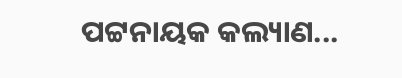ପଟ୍ଟନାୟକ କଲ୍ୟାଣ...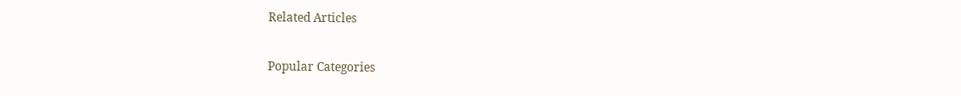Related Articles

Popular Categories